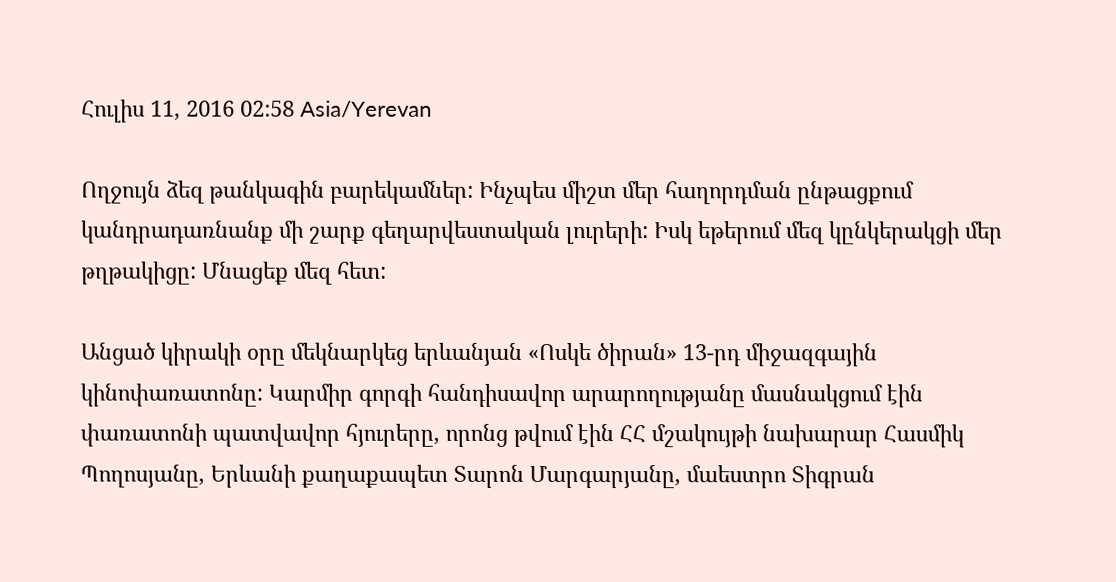Հուլիս 11, 2016 02:58 Asia/Yerevan

Ողջույն ձեզ թանկագին բարեկամներ: Ինչպես միշտ մեր հաղորդման ընթացքում կանդրադառնանք մի շարք գեղարվեստական լուրերի: Իսկ եթերում մեզ կընկերակցի մեր թղթակիցը: Մնացեք մեզ հետ:

Անցած կիրակի օրը մեկնարկեց երևանյան «Ոսկե ծիրան» 13-րդ միջազգային կինոփառատոնը: Կարմիր գորգի հանդիսավոր արարողությանը մասնակցում էին փառատոնի պատվավոր հյուրերը, որոնց թվում էին ՀՀ մշակույթի նախարար Հասմիկ Պողոսյանը, Երևանի քաղաքապետ Տարոն Մարգարյանը, մաեստրո Տիգրան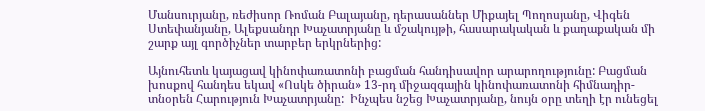Մանսուրյանը, ռեժիսոր Ռոման Բալայանը, դերասաններ Միքայել Պողոսյանը, Վիգեն Ստեփանյանը, Ալեքսանդր Խաչատրյանը և մշակույթի, հասարակական և քաղաքական մի շարք այլ գործիչներ տարբեր երկրներից:

Այնուհետև կայացավ կինոփառատոնի բացման հանդիսավոր արարողությունը: Բացման խոսքով հանդես եկավ «Ոսկե ծիրան» 13-րդ միջազգային կինոփառատոնի հիմնադիր-տնօրեն Հարություն Խաչատրյանը:  Ինչպես նշեց Խաչատրյանը, նույն օրը տեղի էր ունեցել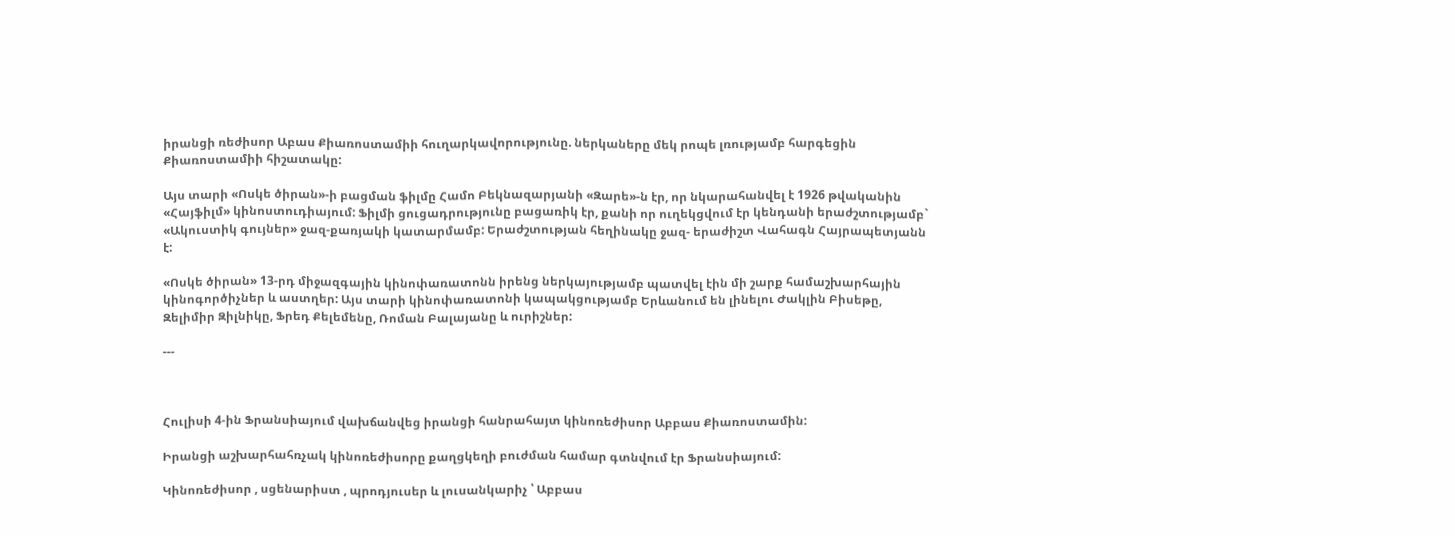իրանցի ռեժիսոր Աբաս Քիառոստամիի հուղարկավորությունը. ներկաները մեկ րոպե լռությամբ հարգեցին Քիառոստամիի հիշատակը:

Այս տարի «Ոսկե ծիրան»-ի բացման ֆիլմը Համո Բեկնազարյանի «Զարե»-ն էր, որ նկարահանվել է 1926 թվականին «Հայֆիլմ» կինոստուդիայում: Ֆիլմի ցուցադրությունը բացառիկ էր, քանի որ ուղեկցվում էր կենդանի երաժշտությամբ` «Ակուստիկ գույներ» ջազ-քառյակի կատարմամբ: Երաժշտության հեղինակը ջազ- երաժիշտ Վահագն Հայրապետյանն է:

«Ոսկե ծիրան» 13-րդ միջազգային կինոփառատոնն իրենց ներկայությամբ պատվել էին մի շարք համաշխարհային կինոգործիչներ և աստղեր: Այս տարի կինոփառատոնի կապակցությամբ Երևանում են լինելու Ժակլին Բիսեթը, Զելիմիր Զիլնիկը, Ֆրեդ Քելեմենը, Ռոման Բալայանը և ուրիշներ:

---



Հուլիսի 4-ին Ֆրանսիայում վախճանվեց իրանցի հանրահայտ կինոռեժիսոր Աբբաս Քիառոստամին:

Իրանցի աշխարհահռչակ կինոռեժիսորը քաղցկեղի բուժման համար գտնվում էր Ֆրանսիայում:

Կինոռեժիսոր , սցենարիստ , պրոդյուսեր և լուսանկարիչ ՝ Աբբաս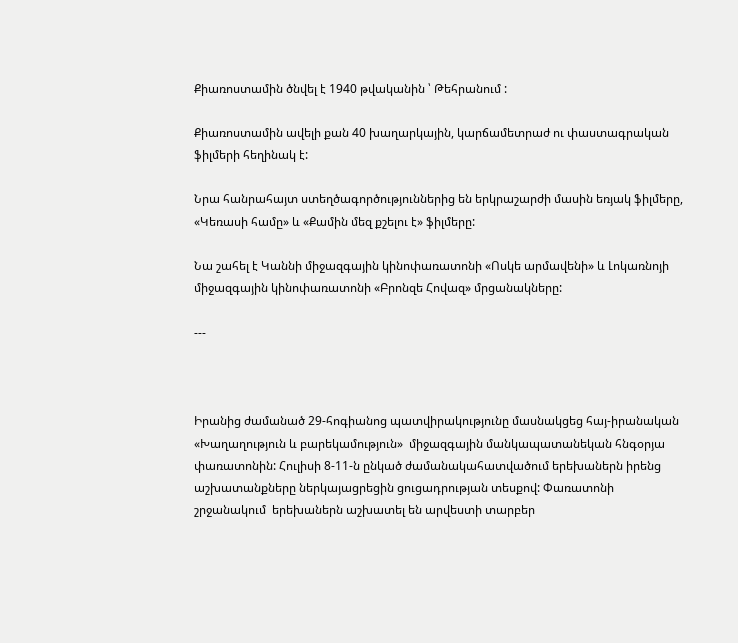Քիառոստամին ծնվել է 1940 թվականին ՝ Թեհրանում :

Քիառոստամին ավելի քան 40 խաղարկային, կարճամետրաժ ու փաստագրական ֆիլմերի հեղինակ է:

Նրա հանրահայտ ստեղծագործություններից են երկրաշարժի մասին եռյակ ֆիլմերը, «Կեռասի համը» և «Քամին մեզ քշելու է» ֆիլմերը:

Նա շահել է Կաննի միջազգային կինոփառատոնի «Ոսկե արմավենի» և Լոկառնոյի միջազգային կինոփառատոնի «Բրոնզե Հովազ» մրցանակները:

---



Իրանից ժամանած 29-հոգիանոց պատվիրակությունը մասնակցեց հայ-իրանական «Խաղաղություն և բարեկամություն»  միջազգային մանկապատանեկան հնգօրյա փառատոնին: Հուլիսի 8-11-ն ընկած ժամանակահատվածում երեխաներն իրենց աշխատանքները ներկայացրեցին ցուցադրության տեսքով: Փառատոնի շրջանակում  երեխաներն աշխատել են արվեստի տարբեր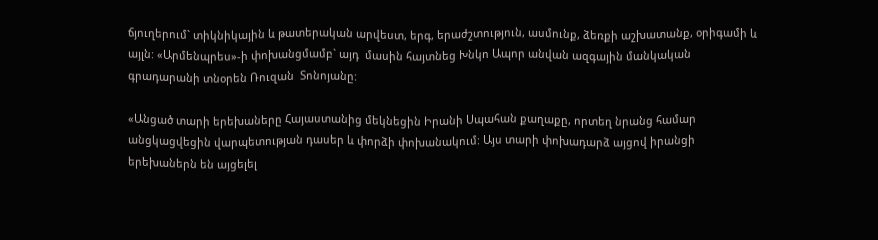ճյուղերում` տիկնիկային և թատերական արվեստ, երգ, երաժշտություն, ասմունք, ձեռքի աշխատանք, օրիգամի և այլն: «Արմենպրես»-ի փոխանցմամբ` այդ  մասին հայտնեց Խնկո Ապոր անվան ազգային մանկական գրադարանի տնօրեն Ռուզան  Տոնոյանը:

«Անցած տարի երեխաները Հայաստանից մեկնեցին Իրանի Սպահան քաղաքը, որտեղ նրանց համար անցկացվեցին վարպետության դասեր և փորձի փոխանակում: Այս տարի փոխադարձ այցով իրանցի երեխաներն են այցելել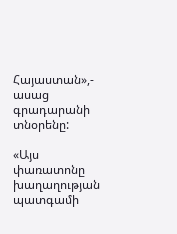Հայաստան»,- ասաց գրադարանի տնօրենը:

«Այս փառատոնը խաղաղության պատգամի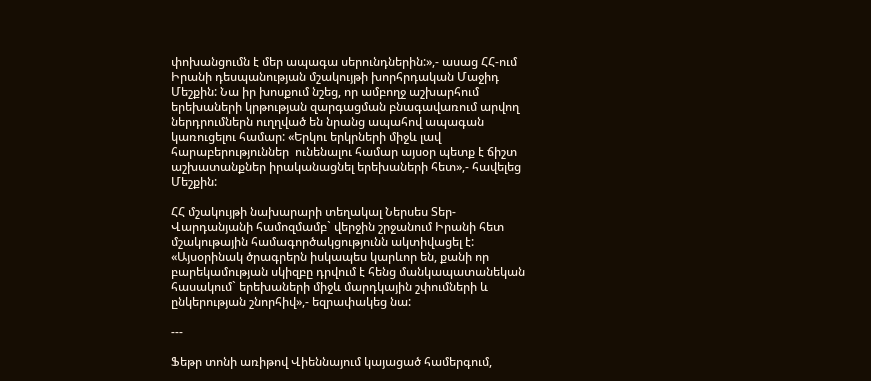փոխանցումն է մեր ապագա սերունդներին:»,- ասաց ՀՀ-ում Իրանի դեսպանության մշակույթի խորհրդական Մաջիդ Մեշքին: Նա իր խոսքում նշեց, որ ամբողջ աշխարհում երեխաների կրթության զարգացման բնագավառում արվող ներդրումներն ուղղված են նրանց ապահով ապագան կառուցելու համար: «Երկու երկրների միջև լավ հարաբերություններ  ունենալու համար այսօր պետք է ճիշտ աշխատանքներ իրականացնել երեխաների հետ»,- հավելեց Մեշքին:

ՀՀ մշակույթի նախարարի տեղակալ Ներսես Տեր-Վարդանյանի համոզմամբ` վերջին շրջանում Իրանի հետ մշակութային համագործակցությունն ակտիվացել է: «Այսօրինակ ծրագրերն իսկապես կարևոր են, քանի որ բարեկամության սկիզբը դրվում է հենց մանկապատանեկան հասակում` երեխաների միջև մարդկային շփումների և ընկերության շնորհիվ»,- եզրափակեց նա:

---

Ֆեթր տոնի առիթով Վիեննայում կայացած համերգում,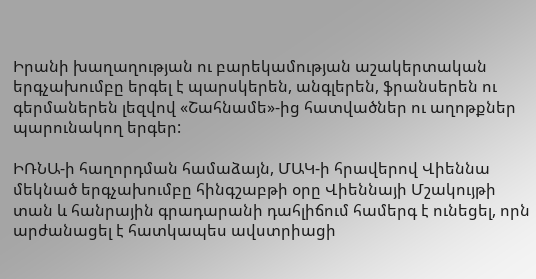Իրանի խաղաղության ու բարեկամության աշակերտական երգչախումբը երգել է պարսկերեն, անգլերեն, ֆրանսերեն ու գերմաներեն լեզվով «Շահնամե»-ից հատվածներ ու աղոթքներ պարունակող երգեր:

ԻՌՆԱ-ի հաղորդման համաձայն, ՄԱԿ-ի հրավերով Վիեննա մեկնած երգչախումբը հինգշաբթի օրը Վիեննայի Մշակույթի տան և հանրային գրադարանի դահլիճում համերգ է ունեցել, որն արժանացել է հատկապես ավստրիացի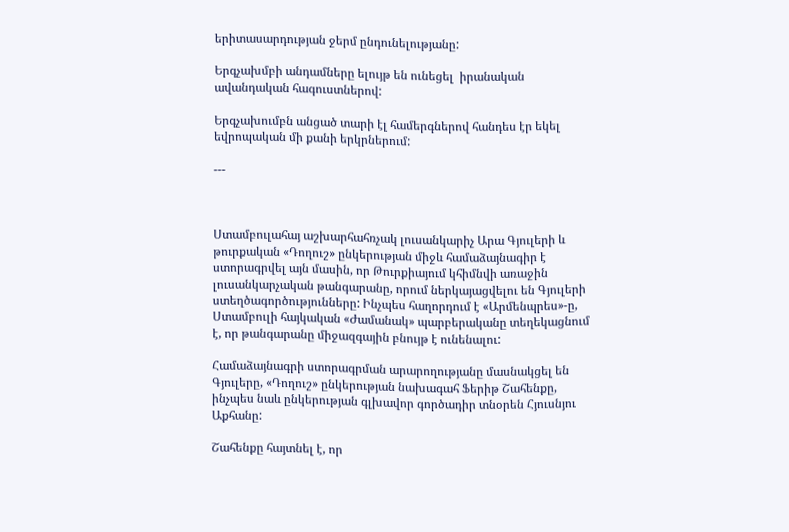երիտասարդության ջերմ ընդունելությանը:

Երգչախմբի անդամները ելույթ են ունեցել  իրանական ավանդական հագուստներով:

Երգչախումբն անցած տարի էլ համերգներով հանդես էր եկել եվրոպական մի քանի երկրներում:

---



Ստամբուլահայ աշխարհահռչակ լուսանկարիչ Արա Գյուլերի և թուրքական «Դողուշ» ընկերության միջև համաձայնագիր է ստորագրվել այն մասին, որ Թուրքիայում կհիմնվի առաջին լուսանկարչական թանգարանը, որում ներկայացվելու են Գյուլերի ստեղծագործությունները: Ինչպես հաղորդում է «Արմենպրես»-ը, Ստամբուլի հայկական «Ժամանակ» պարբերականը տեղեկացնում է, որ թանգարանը միջազգային բնույթ է ունենալու:

Համաձայնագրի ստորագրման արարողությանը մասնակցել են Գյուլերը, «Դողուշ» ընկերության նախագահ Ֆերիթ Շահենքը, ինչպես նաև ընկերության գլխավոր գործադիր տնօրեն Հյուսնյու Աքհանը:

Շահենքը հայտնել է, որ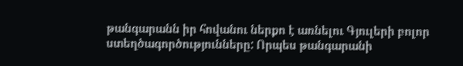թանգարանն իր հովանու ներքո է առնելու Գյուլերի բոլոր ստեղծագործությունները: Որպես թանգարանի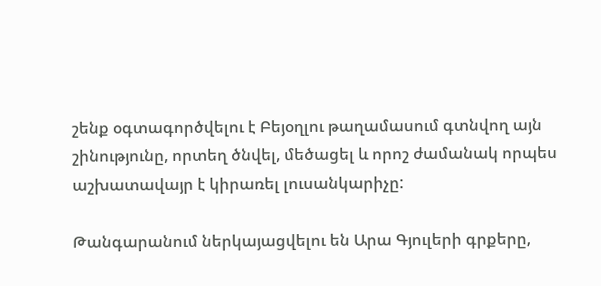շենք օգտագործվելու է Բեյօղլու թաղամասում գտնվող այն շինությունը, որտեղ ծնվել, մեծացել և որոշ ժամանակ որպես աշխատավայր է կիրառել լուսանկարիչը:

Թանգարանում ներկայացվելու են Արա Գյուլերի գրքերը,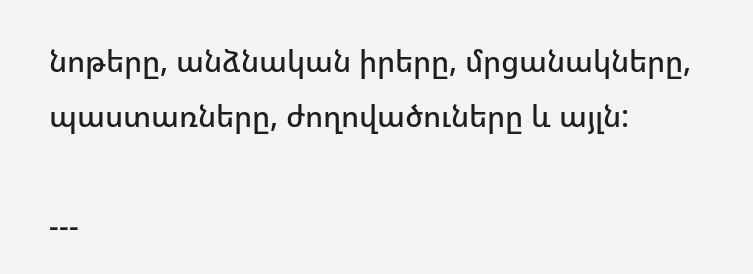նոթերը, անձնական իրերը, մրցանակները, պաստառները, ժողովածուները և այլն:

---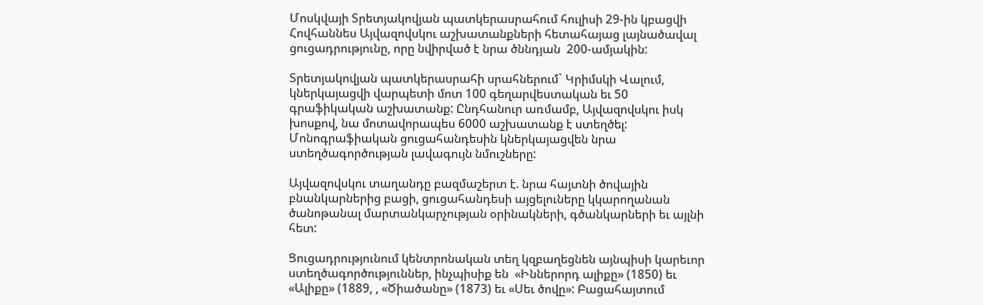Մոսկվայի Տրետյակովյան պատկերասրահում հուլիսի 29-ին կբացվի Հովհաննես Այվազովսկու աշխատանքների հետահայաց լայնածավալ ցուցադրությունը, որը նվիրված է նրա ծննդյան  200-ամյակին:

Տրետյակովյան պատկերասրահի սրահներում` Կրիմսկի Վալում, կներկայացվի վարպետի մոտ 100 գեղարվեստական եւ 50 գրաֆիկական աշխատանք: Ընդհանուր առմամբ, Այվազովսկու իսկ խոսքով, նա մոտավորապես 6000 աշխատանք է ստեղծել: Մոնոգրաֆիական ցուցահանդեսին կներկայացվեն նրա ստեղծագործության լավագույն նմուշները:

Այվազովսկու տաղանդը բազմաշերտ է. նրա հայտնի ծովային բնանկարներից բացի, ցուցահանդեսի այցելուները կկարողանան ծանոթանալ մարտանկարչության օրինակների, գծանկարների եւ այլնի հետ:

Ցուցադրությունում կենտրոնական տեղ կզբաղեցնեն այնպիսի կարեւոր ստեղծագործություններ, ինչպիսիք են  «Իններորդ ալիքը» (1850) եւ «Ալիքը» (1889, , «Ծիածանը» (1873) եւ «Սեւ ծովը»: Բացահայտում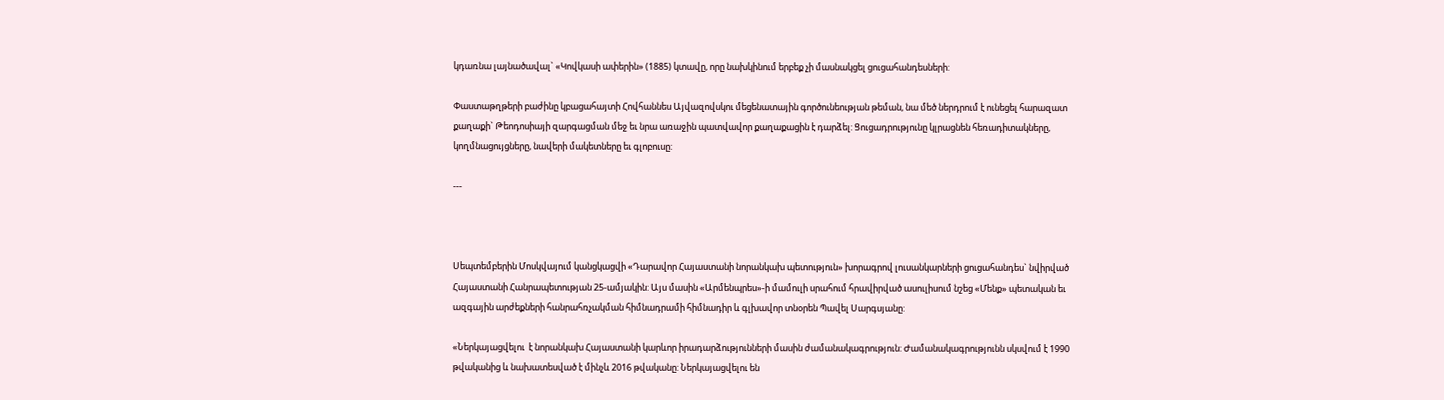կդառնա լայնածավալ` «Կովկասի ափերին» (1885) կտավը, որը նախկինում երբեք չի մասնակցել ցուցահանդեսների:

Փաստաթղթերի բաժինը կբացահայտի Հովհաննես Այվազովսկու մեցենատային գործունեության թեման, նա մեծ ներդրում է ունեցել հարազատ քաղաքի` Թեոդոսիայի զարգացման մեջ եւ նրա առաջին պատվավոր քաղաքացին է դարձել: Ցուցադրությունը կլրացնեն հեռադիտակները, կողմնացույցները, նավերի մակետները եւ գլոբուսը:

---



Սեպտեմբերին Մոսկվայում կանցկացվի «Դարավոր Հայաստանի նորանկախ պետություն» խորագրով լուսանկարների ցուցահանդես` նվիրված Հայաստանի Հանրապետության 25-ամյակին: Այս մասին «Արմենպրես»-ի մամուլի սրահում հրավիրված ասուլիսում նշեց «Մենք» պետական եւ ազգային արժեքների հանրահռչակման հիմնադրամի հիմնադիր և գլխավոր տնօրեն Պավել Սարգսյանը:

«Ներկայացվելու  է նորանկախ Հայաստանի կարևոր իրադարձությունների մասին ժամանակագրություն: Ժամանակագրությունն սկսվում է 1990 թվականից և նախատեսված է մինչև 2016 թվականը: Ներկայացվելու են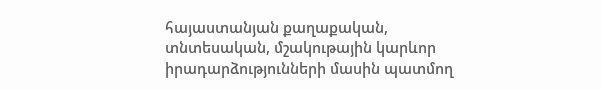հայաստանյան քաղաքական, տնտեսական, մշակութային կարևոր իրադարձությունների մասին պատմող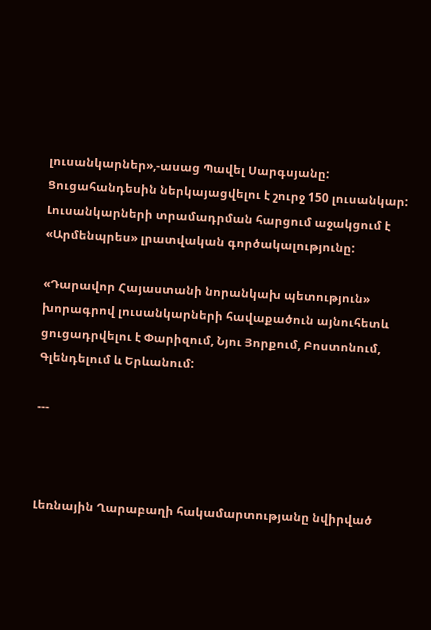լուսանկարներ»,-ասաց Պավել Սարգսյանը: Ցուցահանդեսին ներկայացվելու է շուրջ 150 լուսանկար: Լուսանկարների տրամադրման հարցում աջակցում է «Արմենպրես» լրատվական գործակալությունը:

«Դարավոր Հայաստանի նորանկախ պետություն» խորագրով լուսանկարների հավաքածուն այնուհետև ցուցադրվելու է Փարիզում, Նյու Յորքում, Բոստոնում, Գլենդելում և Երևանում:

---



Լեռնային Ղարաբաղի հակամարտությանը նվիրված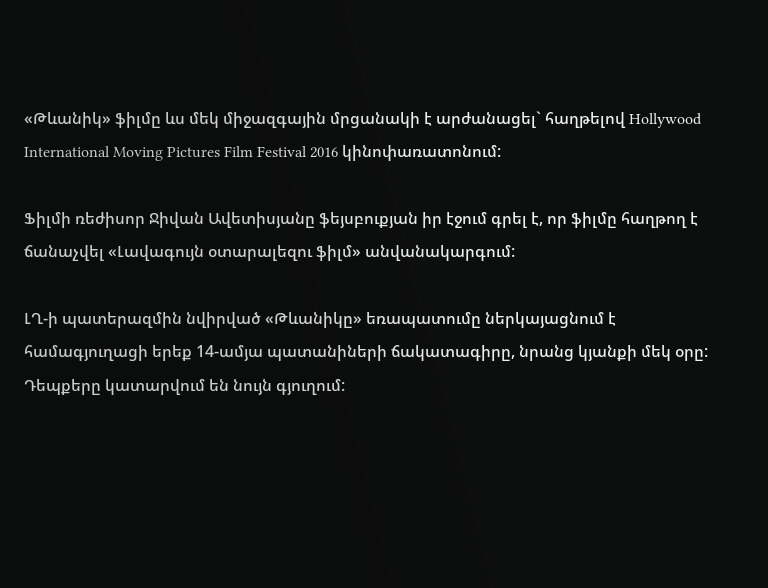«Թևանիկ» ֆիլմը ևս մեկ միջազգային մրցանակի է արժանացել` հաղթելով Hollywood International Moving Pictures Film Festival 2016 կինոփառատոնում:

Ֆիլմի ռեժիսոր Ջիվան Ավետիսյանը ֆեյսբուքյան իր էջում գրել է, որ ֆիլմը հաղթող է ճանաչվել «Լավագույն օտարալեզու ֆիլմ» անվանակարգում:

ԼՂ-ի պատերազմին նվիրված «Թևանիկը» եռապատումը ներկայացնում է համագյուղացի երեք 14-ամյա պատանիների ճակատագիրը, նրանց կյանքի մեկ օրը: Դեպքերը կատարվում են նույն գյուղում: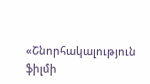«Շնորհակալություն ֆիլմի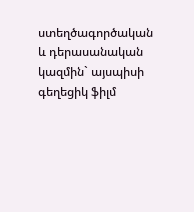ստեղծագործական և դերասանական կազմին` այսպիսի գեղեցիկ ֆիլմ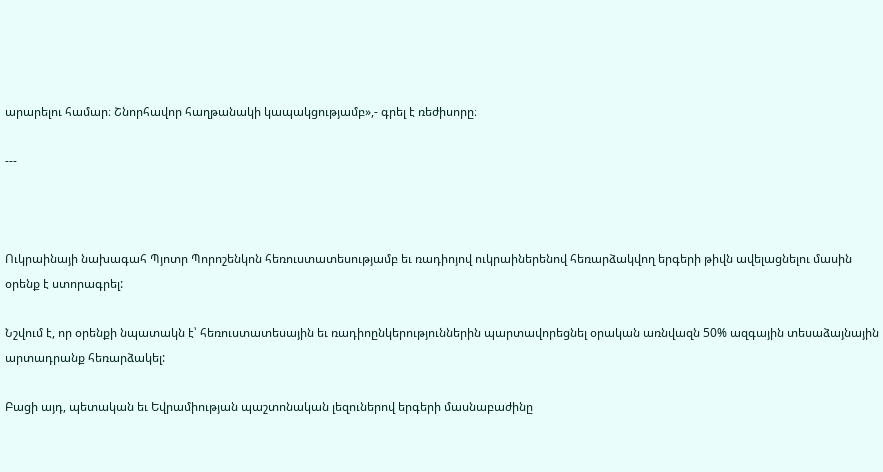արարելու համար։ Շնորհավոր հաղթանակի կապակցությամբ»,- գրել է ռեժիսորը։

---



Ուկրաինայի նախագահ Պյոտր Պորոշենկոն հեռուստատեսությամբ եւ ռադիոյով ուկրաիներենով հեռարձակվող երգերի թիվն ավելացնելու մասին օրենք է ստորագրել:

Նշվում է, որ օրենքի նպատակն է՝ հեռուստատեսային եւ ռադիոընկերություններին պարտավորեցնել օրական առնվազն 50% ազգային տեսաձայնային արտադրանք հեռարձակել:

Բացի այդ, պետական եւ Եվրամիության պաշտոնական լեզուներով երգերի մասնաբաժինը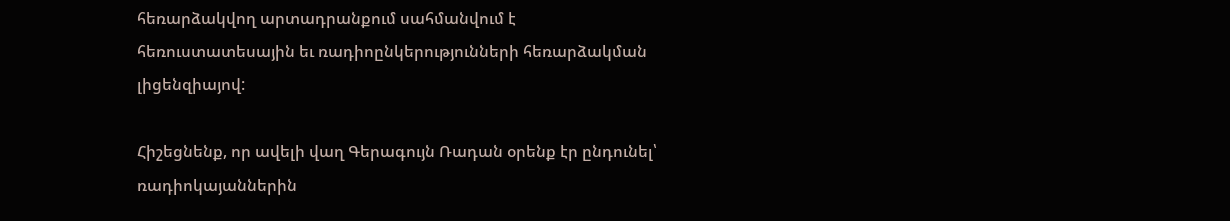հեռարձակվող արտադրանքում սահմանվում է հեռուստատեսային եւ ռադիոընկերությունների հեռարձակման լիցենզիայով:

Հիշեցնենք, որ ավելի վաղ Գերագույն Ռադան օրենք էր ընդունել՝ ռադիոկայաններին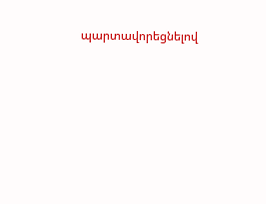պարտավորեցնելով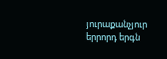յուրաքանչյուր երրորդ երգն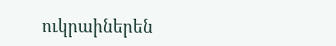ուկրաիներեն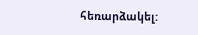հեռարձակել: